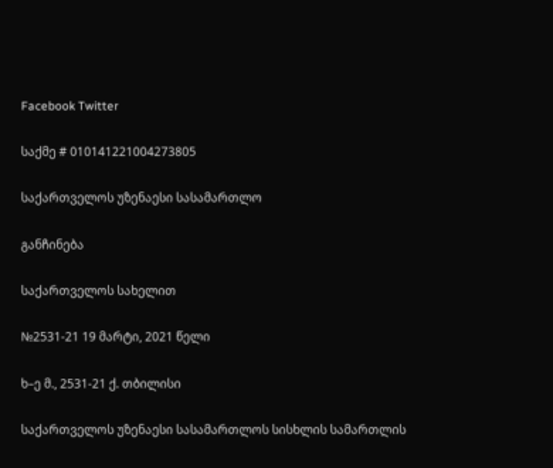Facebook Twitter

საქმე # 010141221004273805

საქართველოს უზენაესი სასამართლო

განჩინება

საქართველოს სახელით

№2531-21 19 მარტი, 2021 წელი

ხ–ე მ., 2531-21 ქ. თბილისი

საქართველოს უზენაესი სასამართლოს სისხლის სამართლის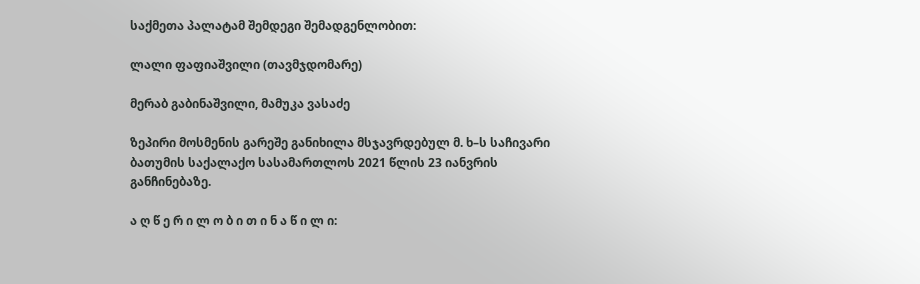საქმეთა პალატამ შემდეგი შემადგენლობით:

ლალი ფაფიაშვილი (თავმჯდომარე)

მერაბ გაბინაშვილი, მამუკა ვასაძე

ზეპირი მოსმენის გარეშე განიხილა მსჯავრდებულ მ. ხ–ს საჩივარი ბათუმის საქალაქო სასამართლოს 2021 წლის 23 იანვრის განჩინებაზე.

ა ღ წ ე რ ი ლ ო ბ ი თ ი ნ ა წ ი ლ ი: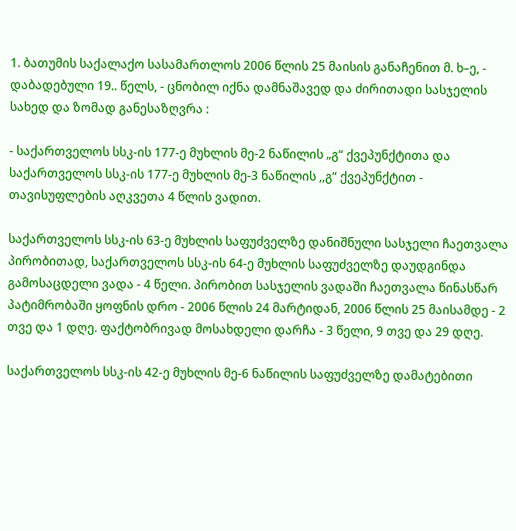1. ბათუმის საქალაქო სასამართლოს 2006 წლის 25 მაისის განაჩენით მ. ხ–ე, - დაბადებული 19.. წელს, - ცნობილ იქნა დამნაშავედ და ძირითადი სასჯელის სახედ და ზომად განესაზღვრა :

- საქართველოს სსკ-ის 177-ე მუხლის მე-2 ნაწილის „გ“ ქვეპუნქტითა და საქართველოს სსკ-ის 177-ე მუხლის მე-3 ნაწილის ,,გ“ ქვეპუნქტით - თავისუფლების აღკვეთა 4 წლის ვადით.

საქართველოს სსკ-ის 63-ე მუხლის საფუძველზე დანიშნული სასჯელი ჩაეთვალა პირობითად, საქართველოს სსკ-ის 64-ე მუხლის საფუძველზე დაუდგინდა გამოსაცდელი ვადა - 4 წელი. პირობით სასჯელის ვადაში ჩაეთვალა წინასწარ პატიმრობაში ყოფნის დრო - 2006 წლის 24 მარტიდან, 2006 წლის 25 მაისამდე - 2 თვე და 1 დღე. ფაქტობრივად მოსახდელი დარჩა - 3 წელი, 9 თვე და 29 დღე.

საქართველოს სსკ-ის 42-ე მუხლის მე-6 ნაწილის საფუძველზე დამატებითი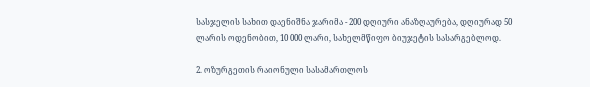სასჯელის სახით დაენიშნა ჯარიმა - 200 დღიური ანაზღაურება, დღიურად 50 ლარის ოდენობით, 10 000 ლარი, სახელმწიფო ბიუჯეტის სასარგებლოდ.

2. ოზურგეთის რაიონული სასამართლოს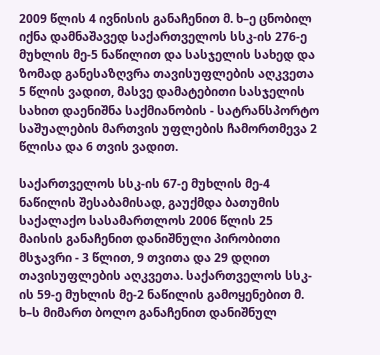2009 წლის 4 ივნისის განაჩენით მ. ხ–ე ცნობილ იქნა დამნაშავედ საქართველოს სსკ-ის 276-ე მუხლის მე-5 ნაწილით და სასჯელის სახედ და ზომად განესაზღვრა თავისუფლების აღკვეთა 5 წლის ვადით, მასვე დამატებითი სასჯელის სახით დაენიშნა საქმიანობის - სატრანსპორტო საშუალების მართვის უფლების ჩამორთმევა 2 წლისა და 6 თვის ვადით.

საქართველოს სსკ-ის 67-ე მუხლის მე-4 ნაწილის შესაბამისად, გაუქმდა ბათუმის საქალაქო სასამართლოს 2006 წლის 25 მაისის განაჩენით დანიშნული პირობითი მსჯავრი - 3 წლით, 9 თვითა და 29 დღით თავისუფლების აღკვეთა. საქართველოს სსკ-ის 59-ე მუხლის მე-2 ნაწილის გამოყენებით მ. ხ–ს მიმართ ბოლო განაჩენით დანიშნულ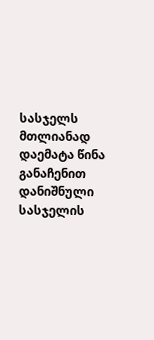სასჯელს მთლიანად დაემატა წინა განაჩენით დანიშნული სასჯელის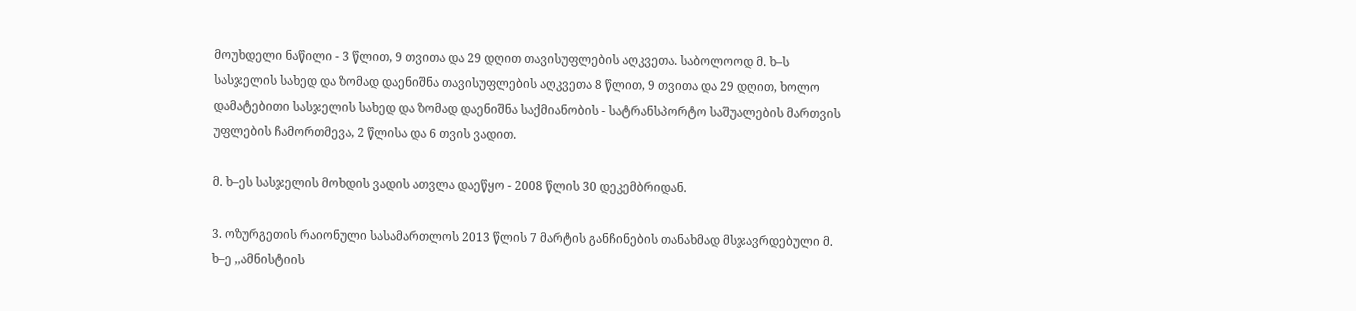მოუხდელი ნაწილი - 3 წლით, 9 თვითა და 29 დღით თავისუფლების აღკვეთა. საბოლოოდ მ. ხ–ს სასჯელის სახედ და ზომად დაენიშნა თავისუფლების აღკვეთა 8 წლით, 9 თვითა და 29 დღით, ხოლო დამატებითი სასჯელის სახედ და ზომად დაენიშნა საქმიანობის - სატრანსპორტო საშუალების მართვის უფლების ჩამორთმევა, 2 წლისა და 6 თვის ვადით.

მ. ხ–ეს სასჯელის მოხდის ვადის ათვლა დაეწყო - 2008 წლის 30 დეკემბრიდან.

3. ოზურგეთის რაიონული სასამართლოს 2013 წლის 7 მარტის განჩინების თანახმად მსჯავრდებული მ. ხ–ე ,,ამნისტიის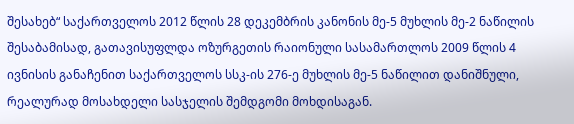შესახებ“ საქართველოს 2012 წლის 28 დეკემბრის კანონის მე-5 მუხლის მე-2 ნაწილის შესაბამისად, გათავისუფლდა ოზურგეთის რაიონული სასამართლოს 2009 წლის 4 ივნისის განაჩენით საქართველოს სსკ-ის 276-ე მუხლის მე-5 ნაწილით დანიშნული, რეალურად მოსახდელი სასჯელის შემდგომი მოხდისაგან.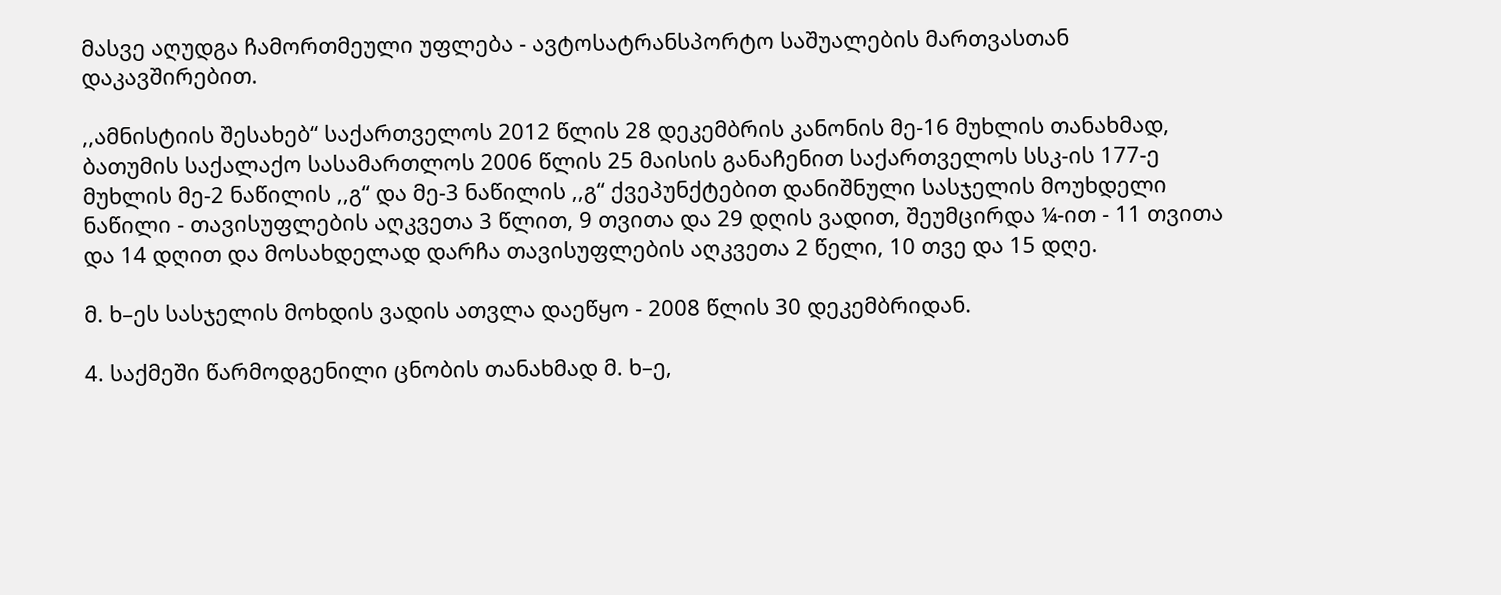მასვე აღუდგა ჩამორთმეული უფლება - ავტოსატრანსპორტო საშუალების მართვასთან დაკავშირებით.

,,ამნისტიის შესახებ“ საქართველოს 2012 წლის 28 დეკემბრის კანონის მე-16 მუხლის თანახმად, ბათუმის საქალაქო სასამართლოს 2006 წლის 25 მაისის განაჩენით საქართველოს სსკ-ის 177-ე მუხლის მე-2 ნაწილის ,,გ“ და მე-3 ნაწილის ,,გ“ ქვეპუნქტებით დანიშნული სასჯელის მოუხდელი ნაწილი - თავისუფლების აღკვეთა 3 წლით, 9 თვითა და 29 დღის ვადით, შეუმცირდა ¼-ით - 11 თვითა და 14 დღით და მოსახდელად დარჩა თავისუფლების აღკვეთა 2 წელი, 10 თვე და 15 დღე.

მ. ხ–ეს სასჯელის მოხდის ვადის ათვლა დაეწყო - 2008 წლის 30 დეკემბრიდან.

4. საქმეში წარმოდგენილი ცნობის თანახმად მ. ხ–ე,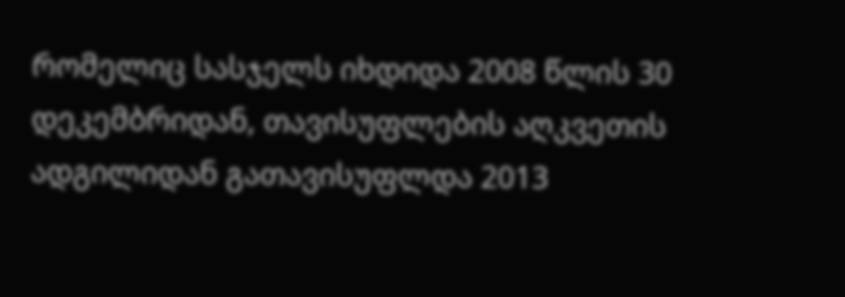რომელიც სასჯელს იხდიდა 2008 წლის 30 დეკემბრიდან, თავისუფლების აღკვეთის ადგილიდან გათავისუფლდა 2013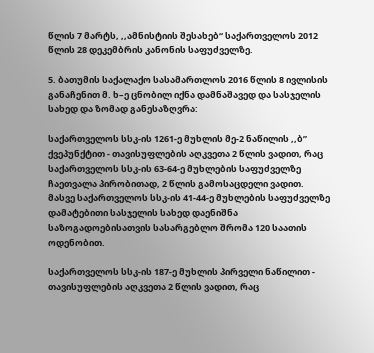წლის 7 მარტს, ,,ამნისტიის შესახებ“ საქართველოს 2012 წლის 28 დეკემბრის კანონის საფუძველზე.

5. ბათუმის საქალაქო სასამართლოს 2016 წლის 8 ივლისის განაჩენით მ. ხ–ე ცნობილ იქნა დამნაშავედ და სასჯელის სახედ და ზომად განესაზღვრა:

საქართველოს სსკ-ის 1261-ე მუხლის მე-2 ნაწილის ,,ბ” ქვეპუნქტით - თავისუფლების აღკვეთა 2 წლის ვადით, რაც საქართველოს სსკ-ის 63-64-ე მუხლების საფუძველზე ჩაეთვალა პირობითად, 2 წლის გამოსაცდელი ვადით. მასვე საქართველოს სსკ-ის 41-44-ე მუხლების საფუძველზე დამატებითი სასჯელის სახედ დაენიშნა საზოგადოებისათვის სასარგებლო შრომა 120 საათის ოდენობით.

საქართველოს სსკ-ის 187-ე მუხლის პირველი ნაწილით - თავისუფლების აღკვეთა 2 წლის ვადით, რაც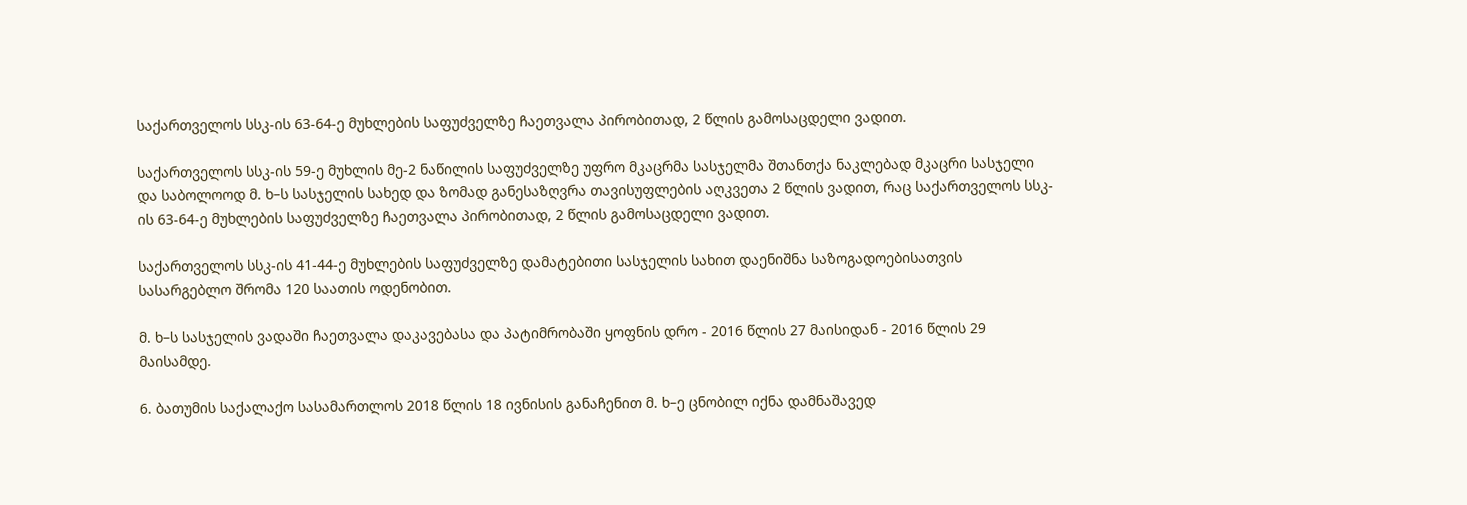საქართველოს სსკ-ის 63-64-ე მუხლების საფუძველზე ჩაეთვალა პირობითად, 2 წლის გამოსაცდელი ვადით.

საქართველოს სსკ-ის 59-ე მუხლის მე-2 ნაწილის საფუძველზე უფრო მკაცრმა სასჯელმა შთანთქა ნაკლებად მკაცრი სასჯელი და საბოლოოდ მ. ხ–ს სასჯელის სახედ და ზომად განესაზღვრა თავისუფლების აღკვეთა 2 წლის ვადით, რაც საქართველოს სსკ-ის 63-64-ე მუხლების საფუძველზე ჩაეთვალა პირობითად, 2 წლის გამოსაცდელი ვადით.

საქართველოს სსკ-ის 41-44-ე მუხლების საფუძველზე დამატებითი სასჯელის სახით დაენიშნა საზოგადოებისათვის სასარგებლო შრომა 120 საათის ოდენობით.

მ. ხ–ს სასჯელის ვადაში ჩაეთვალა დაკავებასა და პატიმრობაში ყოფნის დრო - 2016 წლის 27 მაისიდან - 2016 წლის 29 მაისამდე.

6. ბათუმის საქალაქო სასამართლოს 2018 წლის 18 ივნისის განაჩენით მ. ხ–ე ცნობილ იქნა დამნაშავედ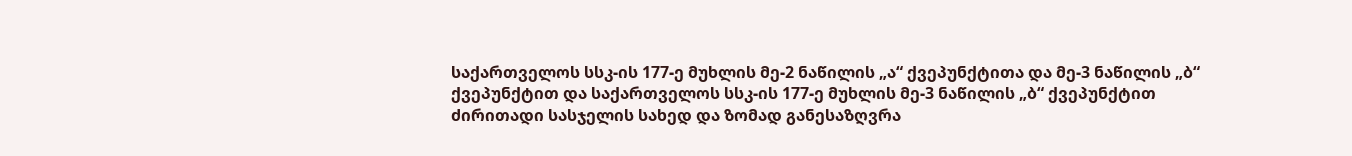საქართველოს სსკ-ის 177-ე მუხლის მე-2 ნაწილის „ა“ ქვეპუნქტითა და მე-3 ნაწილის „ბ“ ქვეპუნქტით და საქართველოს სსკ-ის 177-ე მუხლის მე-3 ნაწილის „ბ“ ქვეპუნქტით ძირითადი სასჯელის სახედ და ზომად განესაზღვრა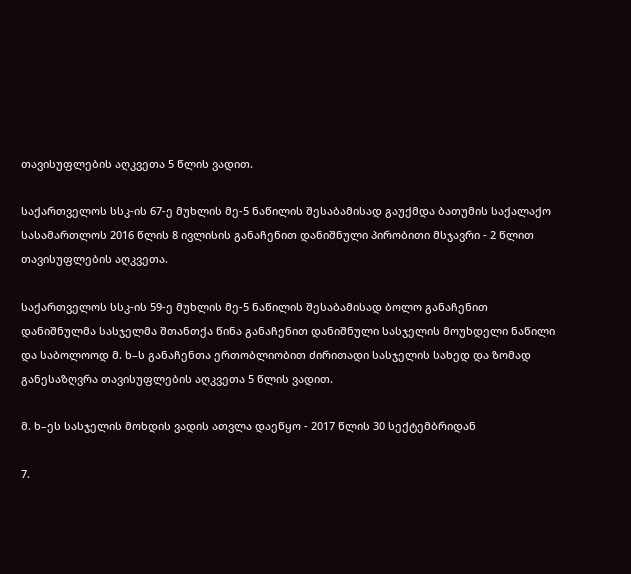თავისუფლების აღკვეთა 5 წლის ვადით.

საქართველოს სსკ-ის 67-ე მუხლის მე-5 ნაწილის შესაბამისად გაუქმდა ბათუმის საქალაქო სასამართლოს 2016 წლის 8 ივლისის განაჩენით დანიშნული პირობითი მსჯავრი - 2 წლით თავისუფლების აღკვეთა.

საქართველოს სსკ-ის 59-ე მუხლის მე-5 ნაწილის შესაბამისად ბოლო განაჩენით დანიშნულმა სასჯელმა შთანთქა წინა განაჩენით დანიშნული სასჯელის მოუხდელი ნაწილი და საბოლოოდ მ. ხ–ს განაჩენთა ერთობლიობით ძირითადი სასჯელის სახედ და ზომად განესაზღვრა თავისუფლების აღკვეთა 5 წლის ვადით.

მ. ხ–ეს სასჯელის მოხდის ვადის ათვლა დაეწყო - 2017 წლის 30 სექტემბრიდან

7.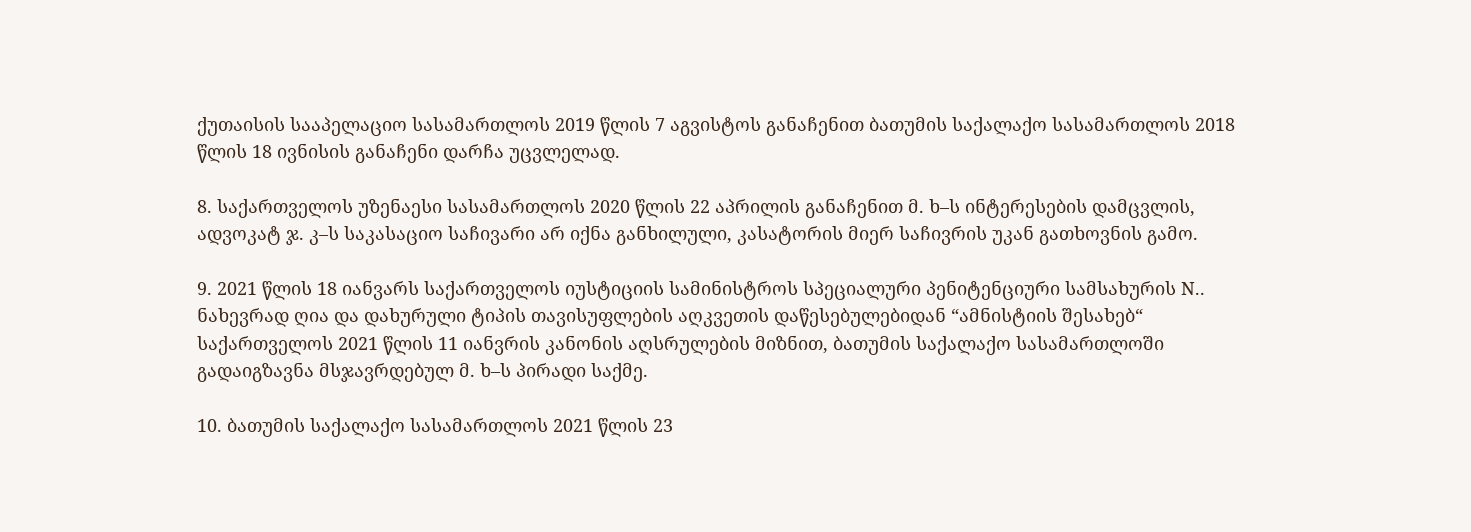ქუთაისის სააპელაციო სასამართლოს 2019 წლის 7 აგვისტოს განაჩენით ბათუმის საქალაქო სასამართლოს 2018 წლის 18 ივნისის განაჩენი დარჩა უცვლელად.

8. საქართველოს უზენაესი სასამართლოს 2020 წლის 22 აპრილის განაჩენით მ. ხ–ს ინტერესების დამცვლის, ადვოკატ ჯ. კ–ს საკასაციო საჩივარი არ იქნა განხილული, კასატორის მიერ საჩივრის უკან გათხოვნის გამო.

9. 2021 წლის 18 იანვარს საქართველოს იუსტიციის სამინისტროს სპეციალური პენიტენციური სამსახურის N.. ნახევრად ღია და დახურული ტიპის თავისუფლების აღკვეთის დაწესებულებიდან “ამნისტიის შესახებ“ საქართველოს 2021 წლის 11 იანვრის კანონის აღსრულების მიზნით, ბათუმის საქალაქო სასამართლოში გადაიგზავნა მსჯავრდებულ მ. ხ–ს პირადი საქმე.

10. ბათუმის საქალაქო სასამართლოს 2021 წლის 23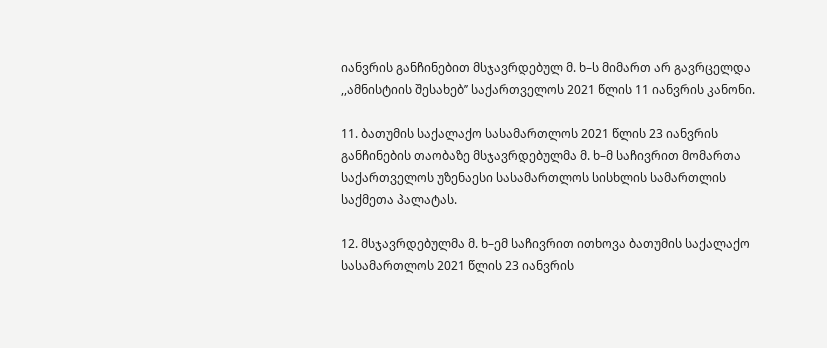იანვრის განჩინებით მსჯავრდებულ მ. ხ–ს მიმართ არ გავრცელდა ,,ამნისტიის შესახებ’’ საქართველოს 2021 წლის 11 იანვრის კანონი.

11. ბათუმის საქალაქო სასამართლოს 2021 წლის 23 იანვრის განჩინების თაობაზე მსჯავრდებულმა მ. ხ–მ საჩივრით მომართა საქართველოს უზენაესი სასამართლოს სისხლის სამართლის საქმეთა პალატას.

12. მსჯავრდებულმა მ. ხ–ემ საჩივრით ითხოვა ბათუმის საქალაქო სასამართლოს 2021 წლის 23 იანვრის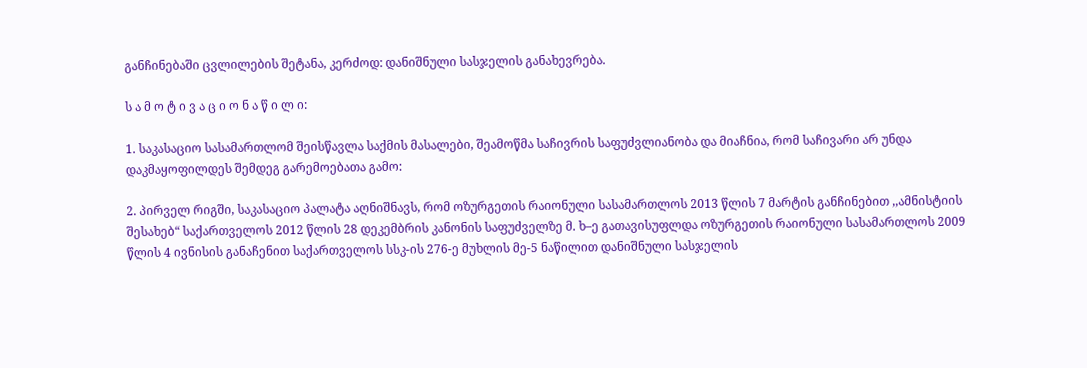განჩინებაში ცვლილების შეტანა, კერძოდ: დანიშნული სასჯელის განახევრება.

ს ა მ ო ტ ი ვ ა ც ი ო ნ ა წ ი ლ ი:

1. საკასაციო სასამართლომ შეისწავლა საქმის მასალები, შეამოწმა საჩივრის საფუძვლიანობა და მიაჩნია, რომ საჩივარი არ უნდა დაკმაყოფილდეს შემდეგ გარემოებათა გამო:

2. პირველ რიგში, საკასაციო პალატა აღნიშნავს, რომ ოზურგეთის რაიონული სასამართლოს 2013 წლის 7 მარტის განჩინებით ,,ამნისტიის შესახებ“ საქართველოს 2012 წლის 28 დეკემბრის კანონის საფუძველზე მ. ხ–ე გათავისუფლდა ოზურგეთის რაიონული სასამართლოს 2009 წლის 4 ივნისის განაჩენით საქართველოს სსკ-ის 276-ე მუხლის მე-5 ნაწილით დანიშნული სასჯელის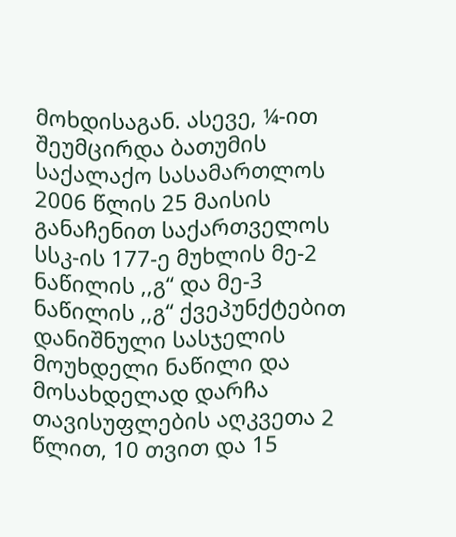მოხდისაგან. ასევე, ¼-ით შეუმცირდა ბათუმის საქალაქო სასამართლოს 2006 წლის 25 მაისის განაჩენით საქართველოს სსკ-ის 177-ე მუხლის მე-2 ნაწილის ,,გ“ და მე-3 ნაწილის ,,გ“ ქვეპუნქტებით დანიშნული სასჯელის მოუხდელი ნაწილი და მოსახდელად დარჩა თავისუფლების აღკვეთა 2 წლით, 10 თვით და 15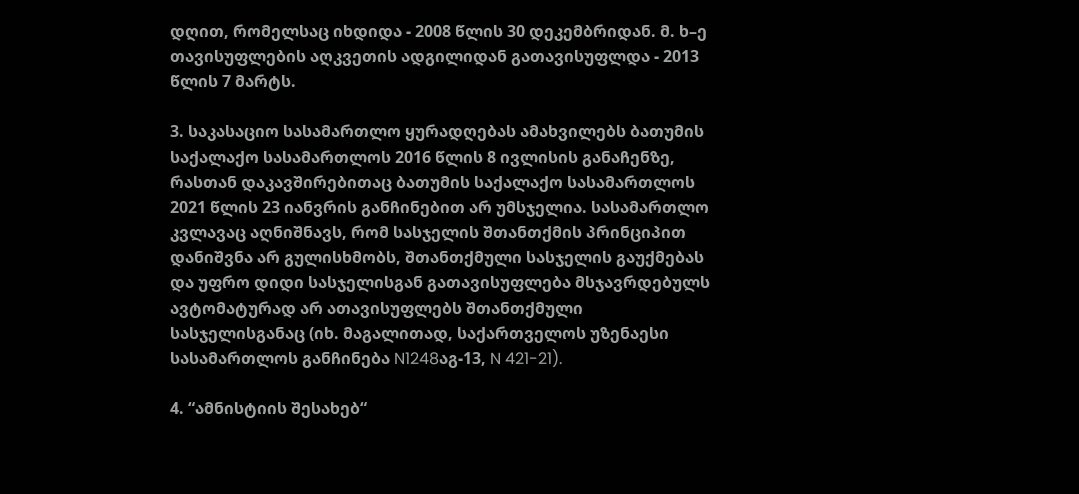დღით, რომელსაც იხდიდა - 2008 წლის 30 დეკემბრიდან. მ. ხ–ე თავისუფლების აღკვეთის ადგილიდან გათავისუფლდა - 2013 წლის 7 მარტს.

3. საკასაციო სასამართლო ყურადღებას ამახვილებს ბათუმის საქალაქო სასამართლოს 2016 წლის 8 ივლისის განაჩენზე, რასთან დაკავშირებითაც ბათუმის საქალაქო სასამართლოს 2021 წლის 23 იანვრის განჩინებით არ უმსჯელია. სასამართლო კვლავაც აღნიშნავს, რომ სასჯელის შთანთქმის პრინციპით დანიშვნა არ გულისხმობს, შთანთქმული სასჯელის გაუქმებას და უფრო დიდი სასჯელისგან გათავისუფლება მსჯავრდებულს ავტომატურად არ ათავისუფლებს შთანთქმული სასჯელისგანაც (იხ. მაგალითად, საქართველოს უზენაესი სასამართლოს განჩინება N1248აგ-13, N 421-21).

4. “ამნისტიის შესახებ“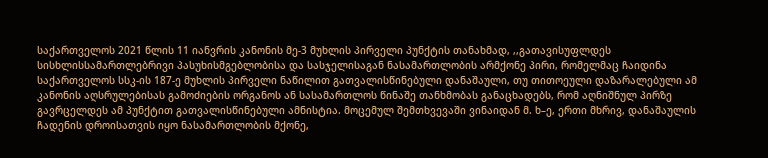საქართველოს 2021 წლის 11 იანვრის კანონის მე-3 მუხლის პირველი პუნქტის თანახმად, ,,გათავისუფლდეს სისხლისსამართლებრივი პასუხისმგებლობისა და სასჯელისაგან ნასამართლობის არმქონე პირი, რომელმაც ჩაიდინა საქართველოს სსკ-ის 187-ე მუხლის პირველი ნაწილით გათვალისწინებული დანაშაული, თუ თითოეული დაზარალებული ამ კანონის აღსრულებისას გამოძიების ორგანოს ან სასამართლოს წინაშე თანხმობას განაცხადებს, რომ აღნიშნულ პირზე გავრცელდეს ამ პუნქტით გათვალისწინებული ამნისტია. მოცემულ შემთხვევაში ვინაიდან მ. ხ–ე, ერთი მხრივ, დანაშაულის ჩადენის დროისათვის იყო ნასამართლობის მქონე,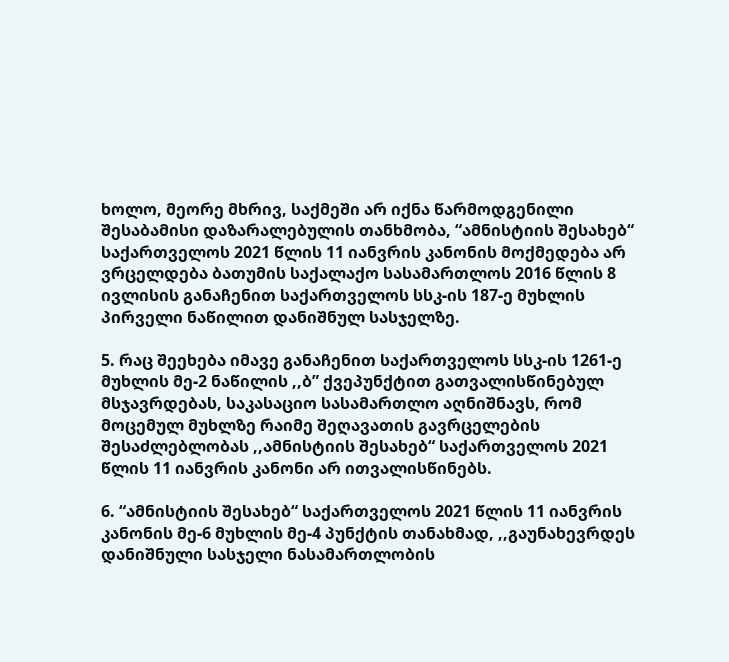ხოლო, მეორე მხრივ, საქმეში არ იქნა წარმოდგენილი შესაბამისი დაზარალებულის თანხმობა, “ამნისტიის შესახებ“ საქართველოს 2021 წლის 11 იანვრის კანონის მოქმედება არ ვრცელდება ბათუმის საქალაქო სასამართლოს 2016 წლის 8 ივლისის განაჩენით საქართველოს სსკ-ის 187-ე მუხლის პირველი ნაწილით დანიშნულ სასჯელზე.

5. რაც შეეხება იმავე განაჩენით საქართველოს სსკ-ის 1261-ე მუხლის მე-2 ნაწილის ,,ბ” ქვეპუნქტით გათვალისწინებულ მსჯავრდებას, საკასაციო სასამართლო აღნიშნავს, რომ მოცემულ მუხლზე რაიმე შეღავათის გავრცელების შესაძლებლობას ,,ამნისტიის შესახებ“ საქართველოს 2021 წლის 11 იანვრის კანონი არ ითვალისწინებს.

6. “ამნისტიის შესახებ“ საქართველოს 2021 წლის 11 იანვრის კანონის მე-6 მუხლის მე-4 პუნქტის თანახმად, ,,გაუნახევრდეს დანიშნული სასჯელი ნასამართლობის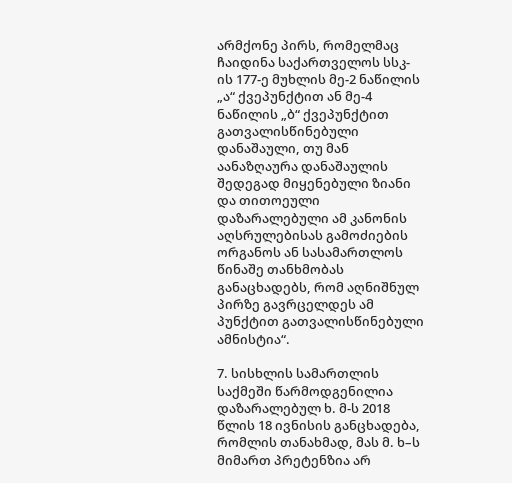არმქონე პირს, რომელმაც ჩაიდინა საქართველოს სსკ-ის 177-ე მუხლის მე-2 ნაწილის „ა“ ქვეპუნქტით ან მე-4 ნაწილის „ბ“ ქვეპუნქტით გათვალისწინებული დანაშაული, თუ მან აანაზღაურა დანაშაულის შედეგად მიყენებული ზიანი და თითოეული დაზარალებული ამ კანონის აღსრულებისას გამოძიების ორგანოს ან სასამართლოს წინაშე თანხმობას განაცხადებს, რომ აღნიშნულ პირზე გავრცელდეს ამ პუნქტით გათვალისწინებული ამნისტია“.

7. სისხლის სამართლის საქმეში წარმოდგენილია დაზარალებულ ხ. მ-ს 2018 წლის 18 ივნისის განცხადება, რომლის თანახმად, მას მ. ხ–ს მიმართ პრეტენზია არ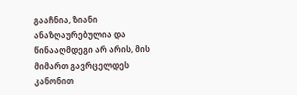გააჩნია, ზიანი ანაზღაურებულია და წინააღმდეგი არ არის, მის მიმართ გავრცელდეს კანონით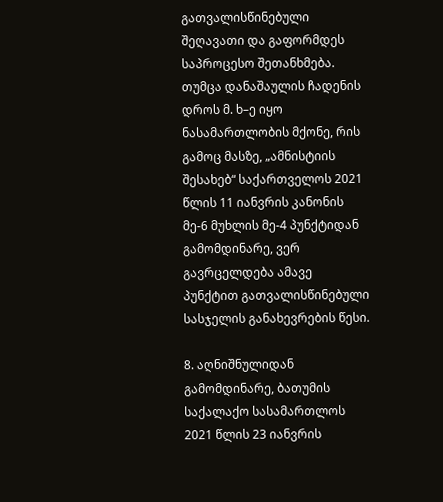გათვალისწინებული შეღავათი და გაფორმდეს საპროცესო შეთანხმება. თუმცა დანაშაულის ჩადენის დროს მ. ხ–ე იყო ნასამართლობის მქონე, რის გამოც მასზე, „ამნისტიის შესახებ“ საქართველოს 2021 წლის 11 იანვრის კანონის მე-6 მუხლის მე-4 პუნქტიდან გამომდინარე, ვერ გავრცელდება ამავე პუნქტით გათვალისწინებული სასჯელის განახევრების წესი.

8. აღნიშნულიდან გამომდინარე, ბათუმის საქალაქო სასამართლოს 2021 წლის 23 იანვრის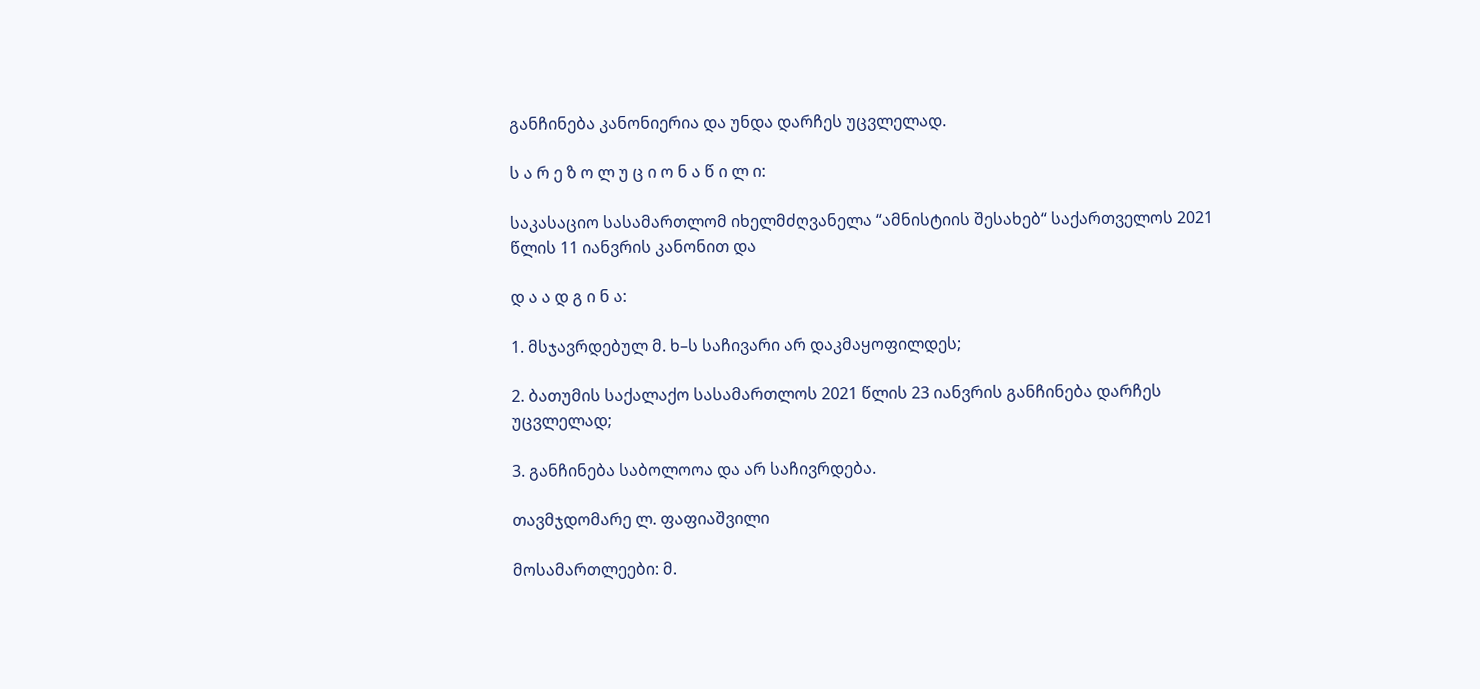განჩინება კანონიერია და უნდა დარჩეს უცვლელად.

ს ა რ ე ზ ო ლ უ ც ი ო ნ ა წ ი ლ ი:

საკასაციო სასამართლომ იხელმძღვანელა “ამნისტიის შესახებ“ საქართველოს 2021 წლის 11 იანვრის კანონით და

დ ა ა დ გ ი ნ ა:

1. მსჯავრდებულ მ. ხ–ს საჩივარი არ დაკმაყოფილდეს;

2. ბათუმის საქალაქო სასამართლოს 2021 წლის 23 იანვრის განჩინება დარჩეს უცვლელად;

3. განჩინება საბოლოოა და არ საჩივრდება.

თავმჯდომარე ლ. ფაფიაშვილი

მოსამართლეები: მ.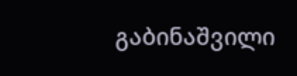გაბინაშვილი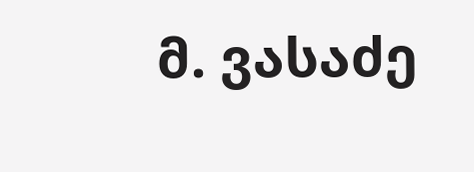მ. ვასაძე